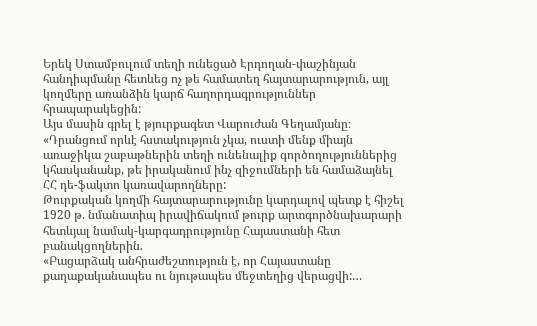Երեկ Ստամբուլում տեղի ունեցած Էրդողան-փաշինյան հանդիպմանը հետևեց ոչ թե համատեղ հայտարարություն, այլ կողմերը առանձին կարճ հաղորդագրություններ հրապարակեցին:
Այս մասին գրել է թյուրքագետ Վարուժան Գեղամյանը։
«Դրանցում որևէ հստակություն չկա, ուստի մենք միայն առաջիկա շաբաթներին տեղի ունենալիք գործողություններից կհասկանանք, թե իրականում ինչ զիջումների են համաձայնել ՀՀ դե-ֆակտո կառավարողները:
Թուրքական կողմի հայտարարությունը կարդալով պետք է հիշել 1920 թ. նմանատիպ իրավիճակում թուրք արտգործնախարարի հետևյալ նամակ-կարգադրությունը Հայաստանի հետ բանակցողներին.
«Բացարձակ անհրաժեշտություն է, որ Հայաստանը քաղաքականապես ու նյութապես մեջտեղից վերացվի:…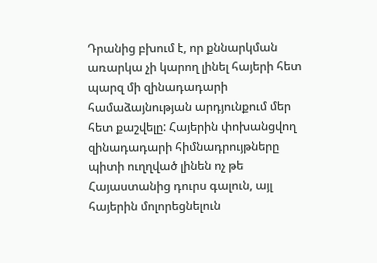Դրանից բխում է, որ քննարկման առարկա չի կարող լինել հայերի հետ պարզ մի զինադադարի համաձայնության արդյունքում մեր հետ քաշվելը: Հայերին փոխանցվող զինադադարի հիմնադրույթները պիտի ուղղված լինեն ոչ թե Հայաստանից դուրս գալուն, այլ հայերին մոլորեցնելուն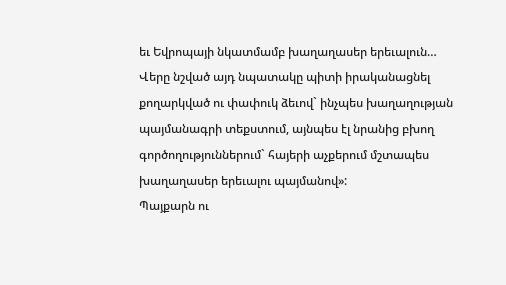եւ Եվրոպայի նկատմամբ խաղաղասեր երեւալուն…
Վերը նշված այդ նպատակը պիտի իրականացնել քողարկված ու փափուկ ձեւով` ինչպես խաղաղության պայմանագրի տեքստում, այնպես էլ նրանից բխող գործողություններում` հայերի աչքերում մշտապես խաղաղասեր երեւալու պայմանով»:
Պայքարն ու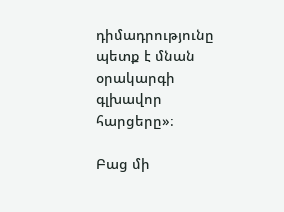դիմադրությունը պետք է մնան օրակարգի գլխավոր հարցերը»։

Բաց մի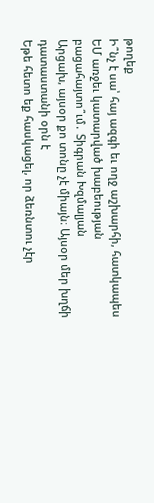թողեք
Ի՞նչ է սա՝ հայ ազգի եւ ողջ աշխարհի, հատկապես ԵՄ առջեւ կատարված խաբեության բացահայտո՞ւմ․ Տիգրան Խզմալյան
Արցախ, այսօր քո տոնը չէ միայն։ Այսօր մեր խղճի դատաստանի օրն է
Եթե հետո եք հասկացել, որ ձեռնտու չէր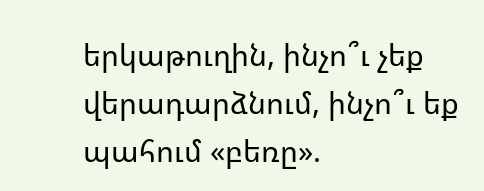երկաթուղին, ինչո՞ւ չեք վերադարձնում, ինչո՞ւ եք պահում «բեռը».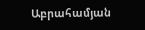Աբրահամյան